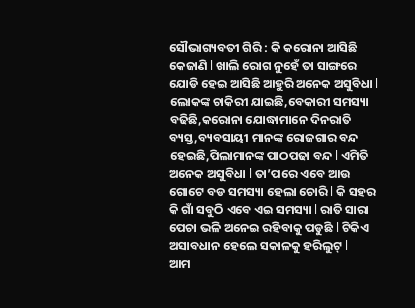ସୌଭାଗ୍ୟବତୀ ଗିରି : କି କରୋନା ଆସିଛି କେଜାଣି l ଖାଲି ରୋଗ ନୁହେଁ ତା ସାଙ୍ଗରେ ଯୋଡି ହେଇ ଆସିଛି ଆହୁରି ଅନେକ ଅସୁବିଧା l ଲୋକଙ୍କ ଚାକିରୀ ଯାଇଛି,ବେକାରୀ ସମସ୍ୟା ବଢିଛି,କରୋନା ଯୋଦ୍ଧାମାନେ ଦିନରାତି ବ୍ୟସ୍ତ,ବ୍ୟବସାୟୀ ମାନଙ୍କ ରୋଜଗାର ବନ୍ଦ ହେଇଛି,ପିଲାମାନଙ୍କ ପାଠପଢା ବନ୍ଦ l ଏମିତି ଅନେକ ଅସୁବିଧା l ତା’ପରେ ଏବେ ଆଉ ଗୋଟେ ବଡ ସମସ୍ୟା ହେଲା ଚୋରି l କି ସହର କି ଗାଁ ସବୁଠି ଏବେ ଏଇ ସମସ୍ୟା l ରାତି ସାରା ପେଚା ଭଳି ଅନେଇ ରହିବାକୁ ପଡୁଛି l ଟିକିଏ ଅସାବଧାନ ହେଲେ ସକାଳକୁ ହରିଲୁଟ୍ l
ଆମ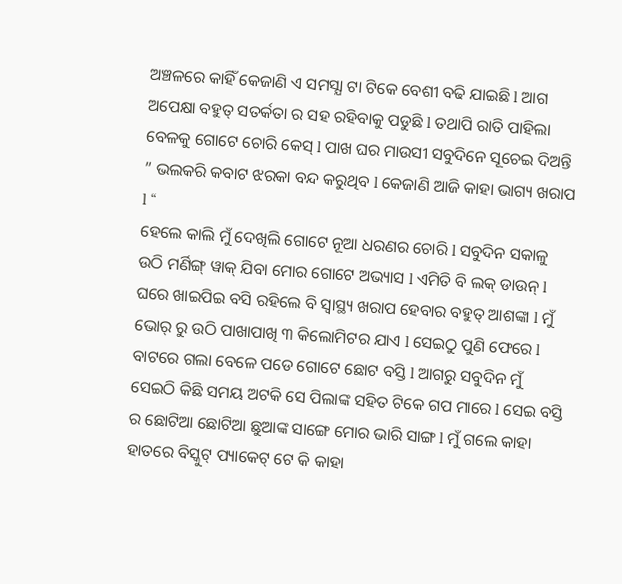ଅଞ୍ଚଳରେ କାହିଁ କେଜାଣି ଏ ସମସ୍ଯା ଟା ଟିକେ ବେଶୀ ବଢି ଯାଇଛି l ଆଗ ଅପେକ୍ଷା ବହୁତ୍ ସତର୍କତା ର ସହ ରହିବାକୁ ପଡୁଛି l ତଥାପି ରାତି ପାହିଲା ବେଳକୁ ଗୋଟେ ଚୋରି କେସ୍ l ପାଖ ଘର ମାଉସୀ ସବୁଦିନେ ସୂଚେଇ ଦିଅନ୍ତି ” ଭଲକରି କବାଟ ଝରକା ବନ୍ଦ କରୁଥିବ l କେଜାଣି ଆଜି କାହା ଭାଗ୍ୟ ଖରାପ l “
ହେଲେ କାଲି ମୁଁ ଦେଖିଲି ଗୋଟେ ନୂଆ ଧରଣର ଚୋରି l ସବୁଦିନ ସକାଳୁ ଉଠି ମର୍ଣିଙ୍ଗ୍ ୱାକ୍ ଯିବା ମୋର ଗୋଟେ ଅଭ୍ୟାସ l ଏମିତି ବି ଲକ୍ ଡାଉନ୍ l ଘରେ ଖାଇପିଇ ବସି ରହିଲେ ବି ସ୍ୱାସ୍ଥ୍ୟ ଖରାପ ହେବାର ବହୁତ୍ ଆଶଙ୍କା l ମୁଁ ଭୋର୍ ରୁ ଉଠି ପାଖାପାଖି ୩ କିଲୋମିଟର ଯାଏ l ସେଇଠୁ ପୁଣି ଫେରେ l ବାଟରେ ଗଲା ବେଳେ ପଡେ ଗୋଟେ ଛୋଟ ବସ୍ତି l ଆଗରୁ ସବୁଦିନ ମୁଁ ସେଇଠି କିଛି ସମୟ ଅଟକି ସେ ପିଲାଙ୍କ ସହିତ ଟିକେ ଗପ ମାରେ l ସେଇ ବସ୍ତି ର ଛୋଟିଆ ଛୋଟିଆ ଛୁଆଙ୍କ ସାଙ୍ଗେ ମୋର ଭାରି ସାଙ୍ଗ l ମୁଁ ଗଲେ କାହା ହାତରେ ବିସ୍କୁଟ୍ ପ୍ୟାକେଟ୍ ଟେ କି କାହା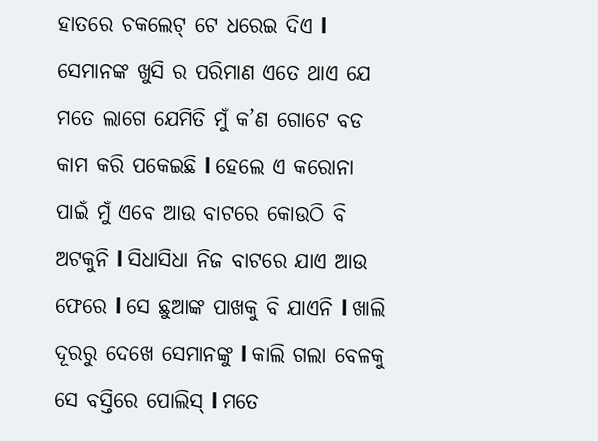ହାତରେ ଚକଲେଟ୍ ଟେ ଧରେଇ ଦିଏ l
ସେମାନଙ୍କ ଖୁସି ର ପରିମାଣ ଏତେ ଥାଏ ଯେ ମତେ ଲାଗେ ଯେମିତି ମୁଁ କ’ଣ ଗୋଟେ ବଡ କାମ କରି ପକେଇଛି l ହେଲେ ଏ କରୋନା ପାଇଁ ମୁଁ ଏବେ ଆଉ ବାଟରେ କୋଉଠି ବି ଅଟକୁନି l ସିଧାସିଧା ନିଜ ବାଟରେ ଯାଏ ଆଉ ଫେରେ l ସେ ଛୁଆଙ୍କ ପାଖକୁ ବି ଯାଏନି l ଖାଲି ଦୂରରୁ ଦେଖେ ସେମାନଙ୍କୁ l କାଲି ଗଲା ବେଳକୁ ସେ ବସ୍ତିରେ ପୋଲିସ୍ l ମତେ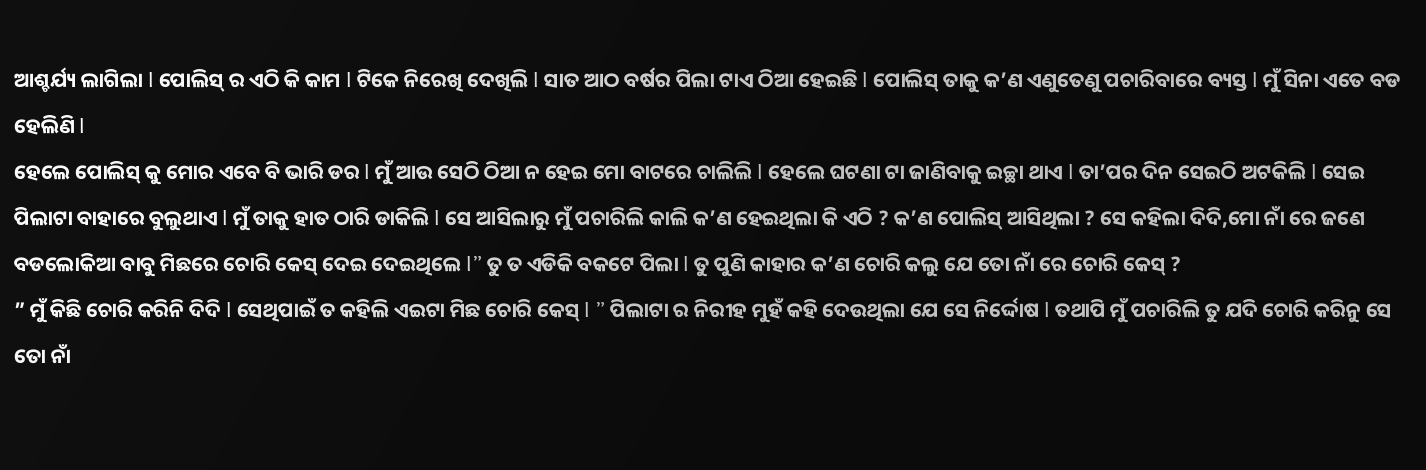ଆଶ୍ଚର୍ଯ୍ୟ ଲାଗିଲା l ପୋଲିସ୍ ର ଏଠି କି କାମ l ଟିକେ ନିରେଖି ଦେଖିଲି l ସାତ ଆଠ ବର୍ଷର ପିଲା ଟାଏ ଠିଆ ହେଇଛି l ପୋଲିସ୍ ତାକୁ କ’ଣ ଏଣୁତେଣୁ ପଚାରିବାରେ ବ୍ୟସ୍ତ l ମୁଁ ସିନା ଏତେ ବଡ ହେଲିଣି l
ହେଲେ ପୋଲିସ୍ କୁ ମୋର ଏବେ ବି ଭାରି ଡର l ମୁଁ ଆଉ ସେଠି ଠିଆ ନ ହେଇ ମୋ ବାଟରେ ଚାଲିଲି l ହେଲେ ଘଟଣା ଟା ଜାଣିବାକୁ ଇଚ୍ଛା ଥାଏ l ତା’ପର ଦିନ ସେଇଠି ଅଟକିଲି l ସେଇ ପିଲାଟା ବାହାରେ ବୁଲୁଥାଏ l ମୁଁ ତାକୁ ହାତ ଠାରି ଡାକିଲି l ସେ ଆସିଲାରୁ ମୁଁ ପଚାରିଲି କାଲି କ’ଣ ହେଇଥିଲା କି ଏଠି ? କ’ଣ ପୋଲିସ୍ ଆସିଥିଲା ? ସେ କହିଲା ଦିଦି,ମୋ ନାଁ ରେ ଜଣେ ବଡଲୋକିଆ ବାବୁ ମିଛରେ ଚୋରି କେସ୍ ଦେଇ ଦେଇଥିଲେ l” ତୁ ତ ଏଡିକି ବକଟେ ପିଲା l ତୁ ପୁଣି କାହାର କ’ଣ ଚୋରି କଲୁ ଯେ ତୋ ନାଁ ରେ ଚୋରି କେସ୍ ?
” ମୁଁ କିଛି ଚୋରି କରିନି ଦିଦି l ସେଥିପାଇଁ ତ କହିଲି ଏଇଟା ମିଛ ଚୋରି କେସ୍ l ” ପିଲାଟା ର ନିରୀହ ମୁହଁ କହି ଦେଉଥିଲା ଯେ ସେ ନିର୍ଦ୍ଦୋଷ l ତଥାପି ମୁଁ ପଚାରିଲି ତୁ ଯଦି ଚୋରି କରିନୁ ସେ ତୋ ନାଁ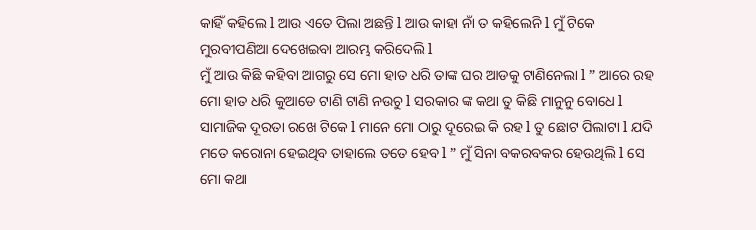କାହିଁ କହିଲେ l ଆଉ ଏତେ ପିଲା ଅଛନ୍ତି l ଆଉ କାହା ନାଁ ତ କହିଲେନି l ମୁଁ ଟିକେ ମୁରବୀପଣିଆ ଦେଖେଇବା ଆରମ୍ଭ କରିଦେଲି l
ମୁଁ ଆଉ କିଛି କହିବା ଆଗରୁ ସେ ମୋ ହାତ ଧରି ତାଙ୍କ ଘର ଆଡକୁ ଟାଣିନେଲା l ” ଆରେ ରହ ମୋ ହାତ ଧରି କୁଆଡେ ଟାଣି ଟାଣି ନଉଚୁ l ସରକାର ଙ୍କ କଥା ତୁ କିଛି ମାନୁନୁ ବୋଧେ l ସାମାଜିକ ଦୂରତା ରଖେ ଟିକେ l ମାନେ ମୋ ଠାରୁ ଦୂରେଇ କି ରହ l ତୁ ଛୋଟ ପିଲାଟା l ଯଦି ମତେ କରୋନା ହେଇଥିବ ତାହାଲେ ତତେ ହେବ l ” ମୁଁ ସିନା ବକରବକର ହେଉଥିଲି l ସେ ମୋ କଥା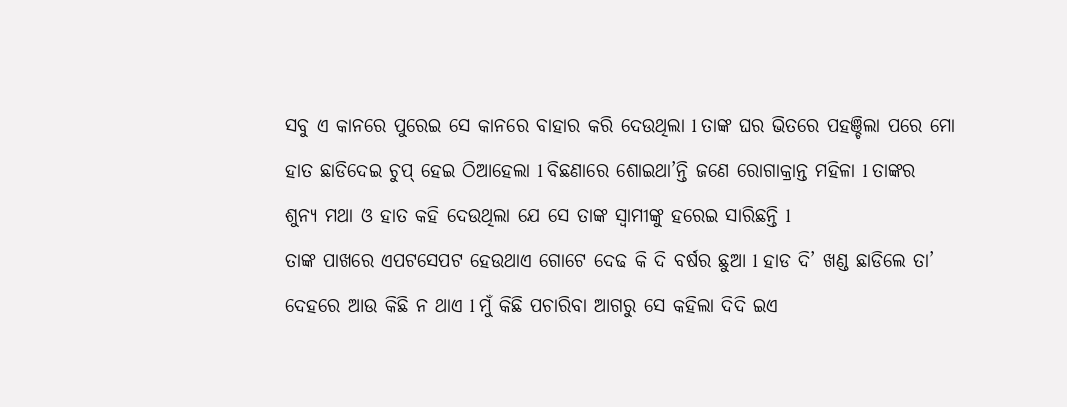ସବୁ ଏ କାନରେ ପୁରେଇ ସେ କାନରେ ବାହାର କରି ଦେଉଥିଲା l ତାଙ୍କ ଘର ଭିତରେ ପହଞ୍ଚିଲା ପରେ ମୋ ହାତ ଛାଡିଦେଇ ଚୁପ୍ ହେଇ ଠିଆହେଲା l ବିଛଣାରେ ଶୋଇଥା’ନ୍ତି ଜଣେ ରୋଗାକ୍ରାନ୍ତ ମହିଳା l ତାଙ୍କର ଶୁନ୍ୟ ମଥା ଓ ହାତ କହି ଦେଉଥିଲା ଯେ ସେ ତାଙ୍କ ସ୍ୱାମୀଙ୍କୁ ହରେଇ ସାରିଛନ୍ତି l
ତାଙ୍କ ପାଖରେ ଏପଟସେପଟ ହେଉଥାଏ ଗୋଟେ ଦେଢ କି ଦି ବର୍ଷର ଛୁଆ l ହାଡ ଦି’ ଖଣ୍ଡ ଛାଡିଲେ ତା’ ଦେହରେ ଆଉ କିଛି ନ ଥାଏ l ମୁଁ କିଛି ପଚାରିବା ଆଗରୁ ସେ କହିଲା ଦିଦି ଇଏ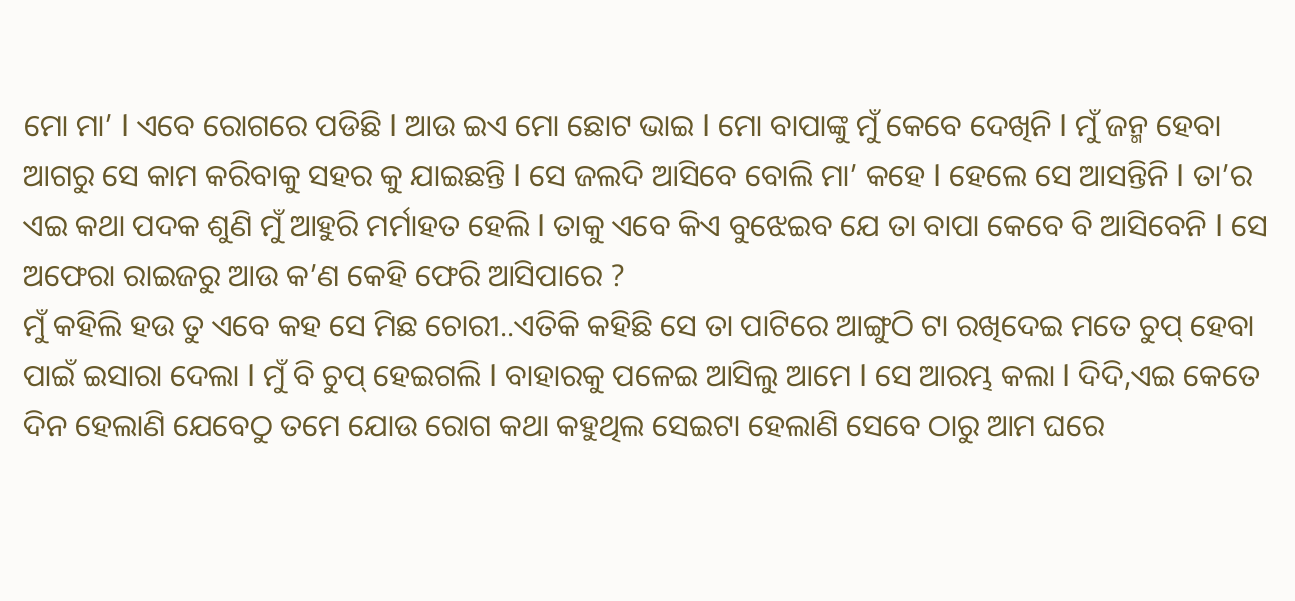ମୋ ମା’ l ଏବେ ରୋଗରେ ପଡିଛି l ଆଉ ଇଏ ମୋ ଛୋଟ ଭାଇ l ମୋ ବାପାଙ୍କୁ ମୁଁ କେବେ ଦେଖିନି l ମୁଁ ଜନ୍ମ ହେବା ଆଗରୁ ସେ କାମ କରିବାକୁ ସହର କୁ ଯାଇଛନ୍ତି l ସେ ଜଲଦି ଆସିବେ ବୋଲି ମା’ କହେ l ହେଲେ ସେ ଆସନ୍ତିନି l ତା’ର ଏଇ କଥା ପଦକ ଶୁଣି ମୁଁ ଆହୁରି ମର୍ମାହତ ହେଲି l ତାକୁ ଏବେ କିଏ ବୁଝେଇବ ଯେ ତା ବାପା କେବେ ବି ଆସିବେନି l ସେ ଅଫେରା ରାଇଜରୁ ଆଉ କ’ଣ କେହି ଫେରି ଆସିପାରେ ?
ମୁଁ କହିଲି ହଉ ତୁ ଏବେ କହ ସେ ମିଛ ଚୋରୀ..ଏତିକି କହିଛି ସେ ତା ପାଟିରେ ଆଙ୍ଗୁଠି ଟା ରଖିଦେଇ ମତେ ଚୁପ୍ ହେବା ପାଇଁ ଇସାରା ଦେଲା l ମୁଁ ବି ଚୁପ୍ ହେଇଗଲି l ବାହାରକୁ ପଳେଇ ଆସିଲୁ ଆମେ l ସେ ଆରମ୍ଭ କଲା l ଦିଦି,ଏଇ କେତେ ଦିନ ହେଲାଣି ଯେବେଠୁ ତମେ ଯୋଉ ରୋଗ କଥା କହୁଥିଲ ସେଇଟା ହେଲାଣି ସେବେ ଠାରୁ ଆମ ଘରେ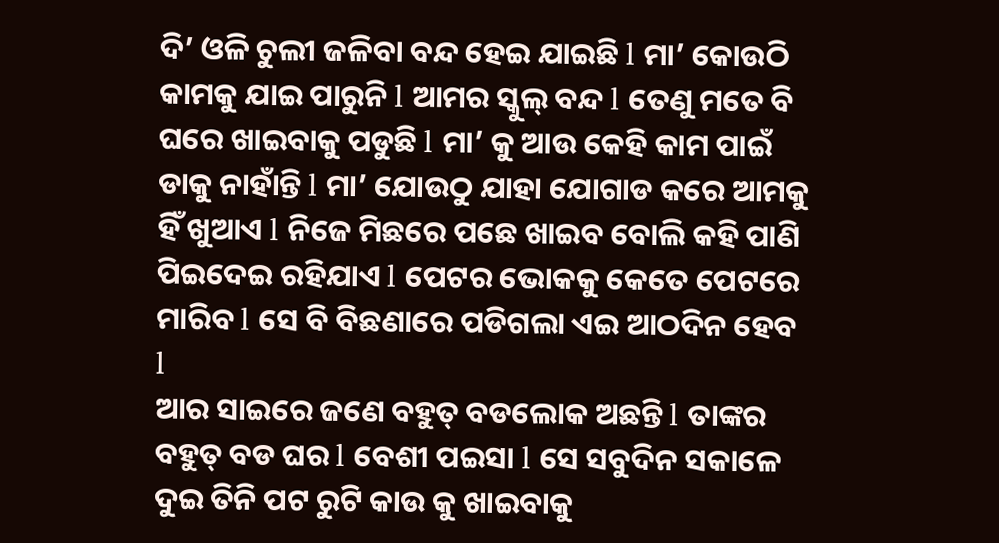ଦି’ ଓଳି ଚୁଲୀ ଜଳିବା ବନ୍ଦ ହେଇ ଯାଇଛି l ମା’ କୋଉଠି କାମକୁ ଯାଇ ପାରୁନି l ଆମର ସ୍କୁଲ୍ ବନ୍ଦ l ତେଣୁ ମତେ ବି ଘରେ ଖାଇବାକୁ ପଡୁଛି l ମା’ କୁ ଆଉ କେହି କାମ ପାଇଁ ଡାକୁ ନାହାଁନ୍ତି l ମା’ ଯୋଉଠୁ ଯାହା ଯୋଗାଡ କରେ ଆମକୁ ହିଁ ଖୁଆଏ l ନିଜେ ମିଛରେ ପଛେ ଖାଇବ ବୋଲି କହି ପାଣି ପିଇଦେଇ ରହିଯାଏ l ପେଟର ଭୋକକୁ କେତେ ପେଟରେ ମାରିବ l ସେ ବି ବିଛଣାରେ ପଡିଗଲା ଏଇ ଆଠଦିନ ହେବ l
ଆର ସାଇରେ ଜଣେ ବହୁତ୍ ବଡଲୋକ ଅଛନ୍ତି l ତାଙ୍କର ବହୁତ୍ ବଡ ଘର l ବେଶୀ ପଇସା l ସେ ସବୁଦିନ ସକାଳେ ଦୁଇ ତିନି ପଟ ରୁଟି କାଉ କୁ ଖାଇବାକୁ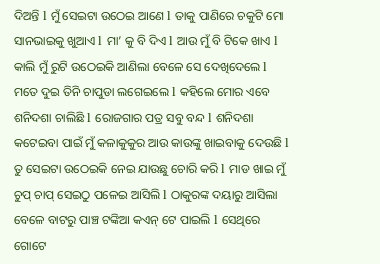ଦିଅନ୍ତି l ମୁଁ ସେଇଟା ଉଠେଇ ଆଣେ l ତାକୁ ପାଣିରେ ଚକୁଟି ମୋ ସାନଭାଇକୁ ଖୁଆଏ l ମା’ କୁ ବି ଦିଏ l ଆଉ ମୁଁ ବି ଟିକେ ଖାଏ l କାଲି ମୁଁ ରୁଟି ଉଠେଇକି ଆଣିଲା ବେଳେ ସେ ଦେଖିଦେଲେ l ମତେ ଦୁଇ ତିନି ଚାପୁଡା ଲଗେଇଲେ l କହିଲେ ମୋର ଏବେ ଶନିଦଶା ଚାଲିଛି l ରୋଜଗାର ପତ୍ର ସବୁ ବନ୍ଦ l ଶନିଦଶା କଟେଇବା ପାଇଁ ମୁଁ କଳାକୁକୁର ଆଉ କାଉଙ୍କୁ ଖାଇବାକୁ ଦେଉଛି l ତୁ ସେଇଟା ଉଠେଇକି ନେଇ ଯାଉଛୁ ଚୋରି କରି l ମାଡ ଖାଇ ମୁଁ ଚୁପ୍ ଚାପ୍ ସେଇଠୁ ପଳେଇ ଆସିଲି l ଠାକୁରଙ୍କ ଦୟାରୁ ଆସିଲା ବେଳେ ବାଟରୁ ପାଞ୍ଚ ଟଙ୍କିଆ କଏନ୍ ଟେ ପାଇଲି l ସେଥିରେ ଗୋଟେ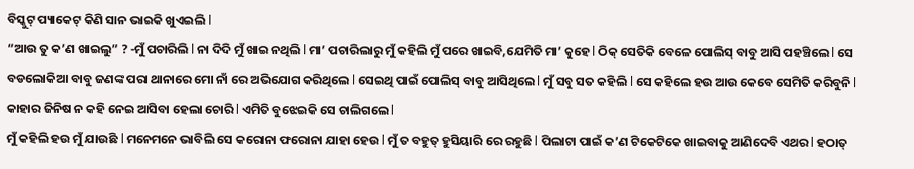ବିସ୍କୁଟ୍ ପ୍ୟାକେଟ୍ କିଣି ସାନ ଭାଇକି ଖୁଏଇଲି l
“ଆଉ ତୁ କ’ଣ ଖାଇଲୁ” ? -ମୁଁ ପଚାରିଲି l ନା ଦିଦି ମୁଁ ଖାଇ ନଥିଲି l ମା’ ପଚାରିଲାରୁ ମୁଁ କହିଲି ମୁଁ ପରେ ଖାଇବି,ଯେମିତି ମା’ କୁହେ l ଠିକ୍ ସେତିକି ବେଳେ ପୋଲିସ୍ ବାବୁ ଆସି ପହଞ୍ଚିଲେ l ସେ ବଡଲୋକିଆ ବାବୁ ଜଣଙ୍କ ପରା ଥାନାରେ ମୋ ନାଁ ରେ ଅଭିଯୋଗ କରିଥିଲେ l ସେଇଥି ପାଇଁ ପୋଲିସ୍ ବାବୁ ଆସିଥିଲେ l ମୁଁ ସବୁ ସତ କହିଲି l ସେ କହିଲେ ହଉ ଆଉ କେବେ ସେମିତି କରିବୁନି l କାହାର ଜିନିଷ ନ କହି ନେଇ ଆସିବା ହେଲା ଚୋରି l ଏମିତି ବୁଝେଇକି ସେ ଚାଲିଗଲେ l
ମୁଁ କହିଲି ହଉ ମୁଁ ଯାଉଛି l ମନେମନେ ଭାବିଲି ସେ କରୋନା ଫରୋନା ଯାହା ହେଉ l ମୁଁ ତ ବହୁତ୍ ହୁସିୟାରି ରେ ରହୁଛି l ପିଲାଟା ପାଇଁ କ’ଣ ଟିକେଟିକେ ଖାଇବାକୁ ଆଣିଦେବି ଏଥର l ହଠାତ୍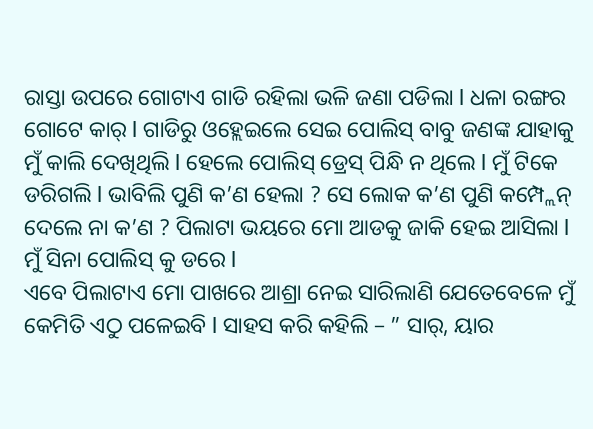ରାସ୍ତା ଉପରେ ଗୋଟାଏ ଗାଡି ରହିଲା ଭଳି ଜଣା ପଡିଲା l ଧଳା ରଙ୍ଗର ଗୋଟେ କାର୍ l ଗାଡିରୁ ଓହ୍ଲେଇଲେ ସେଇ ପୋଲିସ୍ ବାବୁ ଜଣଙ୍କ ଯାହାକୁ ମୁଁ କାଲି ଦେଖିଥିଲି l ହେଲେ ପୋଲିସ୍ ଡ୍ରେସ୍ ପିନ୍ଧି ନ ଥିଲେ l ମୁଁ ଟିକେ ଡରିଗଲି l ଭାବିଲି ପୁଣି କ’ଣ ହେଲା ? ସେ ଲୋକ କ’ଣ ପୁଣି କମ୍ପ୍ଲେନ୍ ଦେଲେ ନା କ’ଣ ? ପିଲାଟା ଭୟରେ ମୋ ଆଡକୁ ଜାକି ହେଇ ଆସିଲା l ମୁଁ ସିନା ପୋଲିସ୍ କୁ ଡରେ l
ଏବେ ପିଲାଟାଏ ମୋ ପାଖରେ ଆଶ୍ରା ନେଇ ସାରିଲାଣି ଯେତେବେଳେ ମୁଁ କେମିତି ଏଠୁ ପଳେଇବି l ସାହସ କରି କହିଲି – ” ସାର୍, ୟାର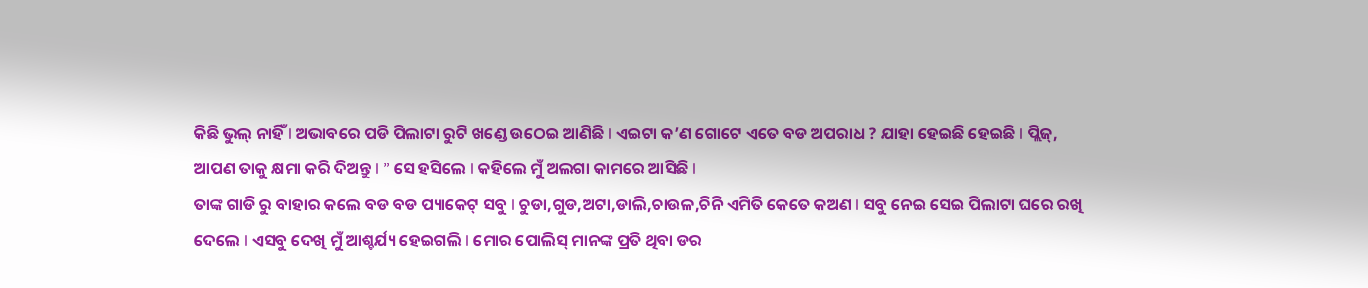କିଛି ଭୁଲ୍ ନାହିଁ l ଅଭାବରେ ପଡି ପିଲାଟା ରୁଟି ଖଣ୍ଡେ ଉଠେଇ ଆଣିଛି l ଏଇଟା କ’ଣ ଗୋଟେ ଏତେ ବଡ ଅପରାଧ ? ଯାହା ହେଇଛି ହେଇଛି l ପ୍ଲିଜ୍, ଆପଣ ତାକୁ କ୍ଷମା କରି ଦିଅନ୍ତୁ l ” ସେ ହସିଲେ l କହିଲେ ମୁଁ ଅଲଗା କାମରେ ଆସିଛି l
ତାଙ୍କ ଗାଡି ରୁ ବାହାର କଲେ ବଡ ବଡ ପ୍ୟାକେଟ୍ ସବୁ l ଚୁଡା,ଗୁଡ,ଅଟା,ଡାଲି,ଚାଉଳ,ଚିନି ଏମିତି କେତେ କଅଣ l ସବୁ ନେଇ ସେଇ ପିଲାଟା ଘରେ ରଖି ଦେଲେ l ଏସବୁ ଦେଖି ମୁଁ ଆଶ୍ଚର୍ଯ୍ୟ ହେଇଗଲି l ମୋର ପୋଲିସ୍ ମାନଙ୍କ ପ୍ରତି ଥିବା ଡର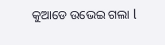କୁଆଡେ ଉଭେଇ ଗଲା l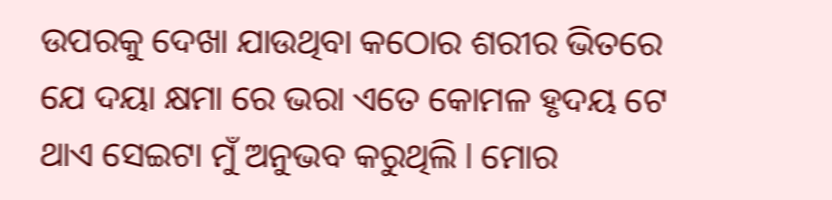ଉପରକୁ ଦେଖା ଯାଉଥିବା କଠୋର ଶରୀର ଭିତରେ ଯେ ଦୟା କ୍ଷମା ରେ ଭରା ଏତେ କୋମଳ ହୃଦୟ ଟେ ଥାଏ ସେଇଟା ମୁଁ ଅନୁଭବ କରୁଥିଲି l ମୋର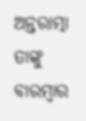ଅନ୍ତରାତ୍ମା ତାଙ୍କୁ ବାରମ୍ବାର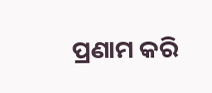ପ୍ରଣାମ କରି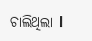ଚାଲିଥିଲା l